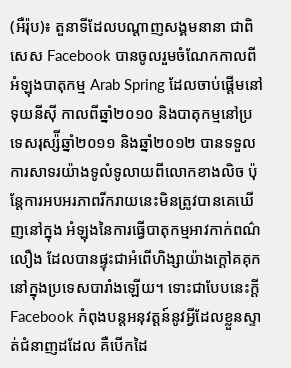(អឺរ៉ុប)៖ តួនាទីដែលបណ្តាញសង្គមនានា ជាពិសេស Facebook បានចូលរួមចំណែកកាលពីអំឡុងបាតុកម្ម Arab Spring ដែលចាប់ផ្តើមនៅទុយនីស៊ី កាលពីឆ្នាំ២០១០ និងបាតុកម្មនៅប្រទេសរុស្ស៉ីឆ្នាំ២០១១ និងឆ្នាំ២០១២ បានទទួលការសាទរយ៉ាងទូលំទូលាយពីលោកខាងលិច ប៉ុន្តែការអបអរភាពរីករាយនេះមិនត្រូវបានគេឃើញនៅក្នុង អំឡុងនៃការធ្វើបាតុកម្មអាវកាក់ពណ៌លឿង ដែលបានផ្ទុះជាអំពើហិង្សាយ៉ាងក្តៅគគុក នៅក្នុងប្រទេសបារាំងឡើយ។ ទោះជាបែបនេះក្តី Facebook កំពុងបន្តអនុវត្តន៍នូវអ្វីដែលខ្លួនស្ទាត់ជំនាញដដែល គឺបើកដៃ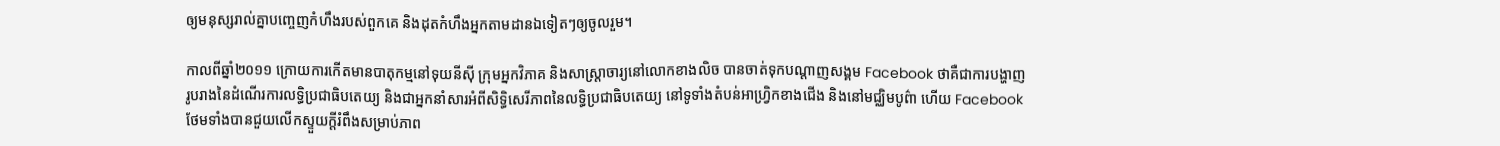ឲ្យមនុស្សរាល់គ្នាបញ្ចេញកំហឹងរបស់ពួកគេ និងដុតកំហឹងអ្នកតាមដានឯទៀតៗឲ្យចូលរួម។

កាលពីឆ្នាំ២០១១ ក្រោយការកើតមានបាតុកម្មនៅទុយនីស៊ី ក្រុមអ្នកវិភាគ និងសាស្រ្តាចារ្យនៅលោកខាងលិច បានចាត់ទុកបណ្តាញសង្គម Facebook ថាគឺជាការបង្ហាញរូបរាងនៃដំណើរការលទ្ធិប្រជាធិបតេយ្យ និងជាអ្នកនាំសារអំពីសិទ្ធិសេរីភាពនៃលទ្ធិប្រជាធិបតេយ្យ នៅទូទាំងតំបន់អាហ្វ្រិកខាងជើង និងនៅមជ្ឈិមបូព៌ា ហើយ Facebook ថែមទាំងបានជួយលើកស្ទួយក្តីរំពឹងសម្រាប់ភាព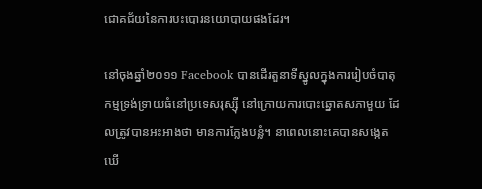ជោគជ័យនៃការបះបោរនយោបាយផងដែរ។

នៅចុងឆ្នាំ២០១១ Facebook បានដើរតួនាទីស្នូលក្នុងការរៀបចំបាតុកម្មទ្រង់ទ្រាយធំនៅប្រទេសរុស្ស៊ី នៅក្រោយការបោះឆ្នោតសភាមួយ ដែលត្រូវបានអះអាងថា មានការក្លែងបន្លំ។ នាពេលនោះគេបានសង្កេតឃើ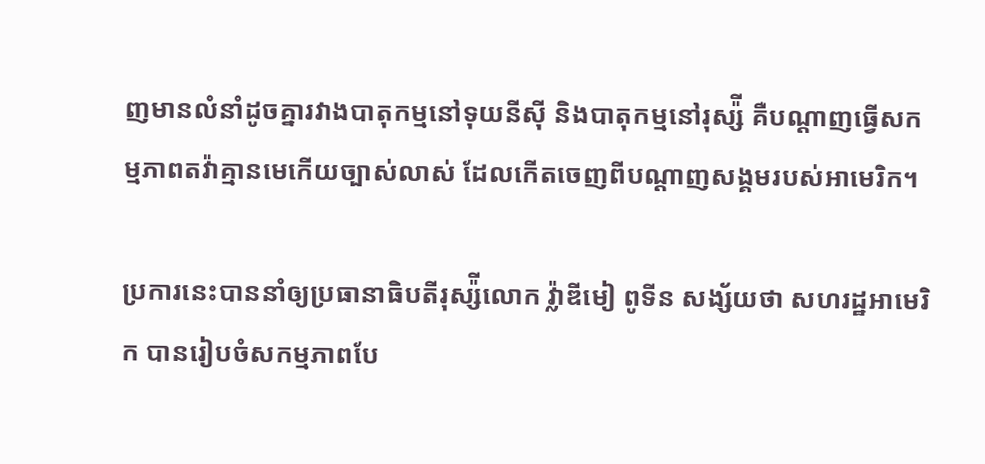ញមានលំនាំដូចគ្នារវាងបាតុកម្មនៅទុយនីស៊ី និងបាតុកម្មនៅរុស្ស៉ី គឺបណ្តាញធ្វើសកម្មភាពតវ៉ាគ្មានមេកើយច្បាស់លាស់ ដែលកើតចេញពីបណ្តាញសង្គមរបស់អាមេរិក។

ប្រការនេះបាននាំឲ្យប្រធានាធិបតីរុស្ស៉ីលោក វ៉្លាឌីមៀ ពូទីន សង្ស័យថា សហរដ្ឋអាមេរិក បានរៀបចំសកម្មភាពបែ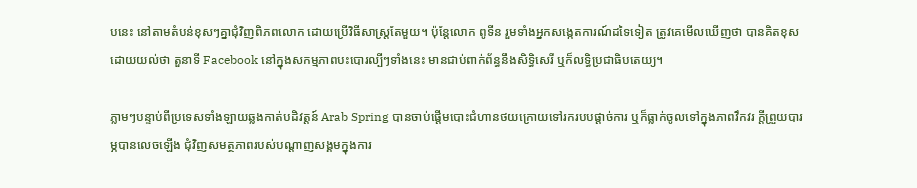បនេះ នៅតាមតំបន់ខុសៗគ្នាជុំវិញពិភពលោក ដោយប្រើវិធីសាស្រ្តតែមួយ។ ប៉ុន្តែលោក ពូទីន រួមទាំងអ្នកសង្កេតការណ៍ដទៃទៀត ត្រូវគេមើលឃើញថា បានគិតខុសដោយយល់ថា តួនាទី Facebook នៅក្នុងសកម្មភាពបះបោរល្បីៗទាំងនេះ មានជាប់ពាក់ព័ន្ធនឹងសិទ្ធិសេរី ឬក៏លទ្ធិប្រជាធិបតេយ្យ។

ភ្លាមៗបន្ទាប់ពីប្រទេសទាំងឡាយឆ្លងកាត់បដិវត្តន៍ Arab Spring បានចាប់ផ្តើមបោះជំហានថយក្រោយទៅរករបបផ្តាច់ការ ឬក៏ធ្លាក់ចូលទៅក្នុងភាពវឹកវរ ក្តីព្រួយបារម្ភបានលេចឡើង ជុំវិញសមត្ថភាពរបស់បណ្តាញសង្គមក្នុងការ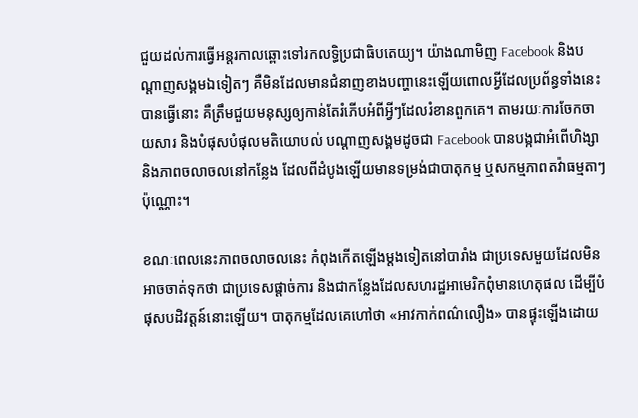ជួយដល់ការធ្វើអន្តរកាលឆ្ពោះទៅរកលទ្ធិប្រជាធិបតេយ្យ។ យ៉ាងណាមិញ Facebook និងបណ្តាញសង្គមឯទៀតៗ គឺមិនដែលមានជំនាញខាងបញ្ហានេះឡើយពោលអ្វីដែលប្រព័ន្ធទាំងនេះបានធ្វើនោះ គឺត្រឹមជួយមនុស្សឲ្យកាន់តែរំភើបអំពីអ្វីៗដែលរំខានពួកគេ។ តាមរយៈការចែកចាយសារ និងបំផុសបំផុលមតិយោបល់ បណ្តាញសង្គមដូចជា Facebook បានបង្កជាអំពើហិង្សា និងភាពចលាចលនៅកន្លែង ដែលពីដំបូងឡើយមានទម្រង់ជាបាតុកម្ម ឬសកម្មភាពតវ៉ាធម្មតាៗប៉ុណ្ណោះ។

ខណៈពេលនេះភាពចលាចលនេះ កំពុងកើតឡើងម្តងទៀតនៅបារាំង ជាប្រទេសមួយដែលមិនអាចចាត់ទុកថា ជាប្រទេសផ្តាច់ការ និងជាកន្លែងដែលសហរដ្ឋអាមេរិកពុំមានហេតុផល ដើម្បីបំផុសបដិវត្តន៍នោះឡើយ។ បាតុកម្មដែលគេហៅថា «អាវកាក់ពណ៌លឿង» បានផ្ទុះឡើងដោយ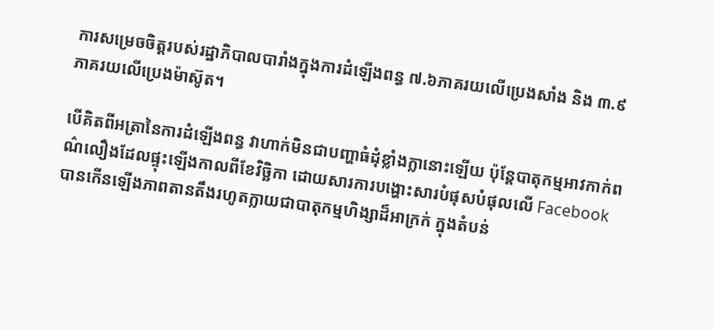ការសម្រេចចិត្តរបស់រដ្ឋាភិបាលបារាំងក្នុងការដំឡើងពន្ធ ៧.៦ភាគរយលើប្រេងសាំង និង ៣.៩ភាគរយលើប្រេងម៉ាស៊ូត។

បើគិតពីអត្រានៃការដំឡើងពន្ធ វាហាក់មិនជាបញ្ហាធំដុំខ្លាំងក្លានោះឡើយ ប៉ុន្តែបាតុកម្មអាវកាក់ពណ៌លឿងដែលផ្ទុះឡើងកាលពីខែវិច្ឆិកា ដោយសារការបង្ហោះសារបំផុសបំផុលលើ Facebook បានកើនឡើងភាពតានតឹងរហូតក្លាយជាបាតុកម្មហិង្សាដ៏អាក្រក់ ក្នុងតំបន់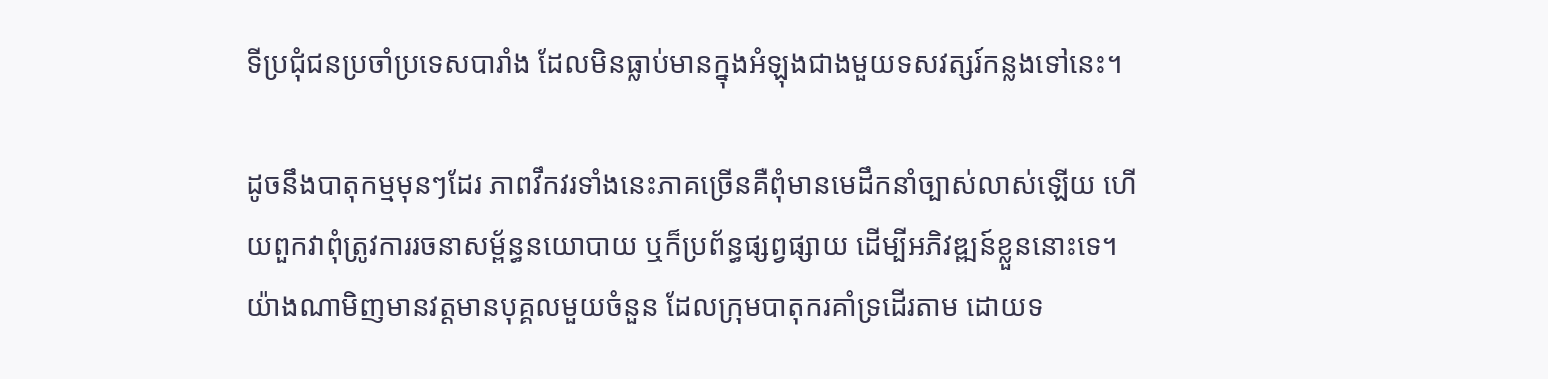ទីប្រជុំជនប្រចាំប្រទេសបារាំង ដែលមិនធ្លាប់មានក្នុងអំឡុងជាងមួយទសវត្សរ៍កន្លងទៅនេះ។

ដូចនឹងបាតុកម្មមុនៗដែរ ភាពវឹកវរទាំងនេះភាគច្រើនគឺពុំមានមេដឹកនាំច្បាស់លាស់ឡើយ ហើយពួកវាពុំត្រូវការរចនាសម្ព័ន្ធនយោបាយ ឬក៏ប្រព័ន្ធផ្សព្វផ្សាយ ដើម្បីអភិវឌ្ឍន៍ខ្លួននោះទេ។ យ៉ាងណាមិញមានវត្តមានបុគ្គលមួយចំនួន ដែលក្រុមបាតុករគាំទ្រដើរតាម ដោយទ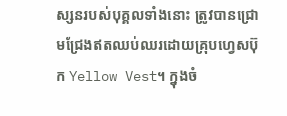ស្សនរបស់បុគ្គលទាំងនោះ ត្រូវបានជ្រោមជ្រែងឥតឈប់ឈរដោយគ្រុបហ្វេសប៊ុក Yellow Vest។ ក្នុងចំ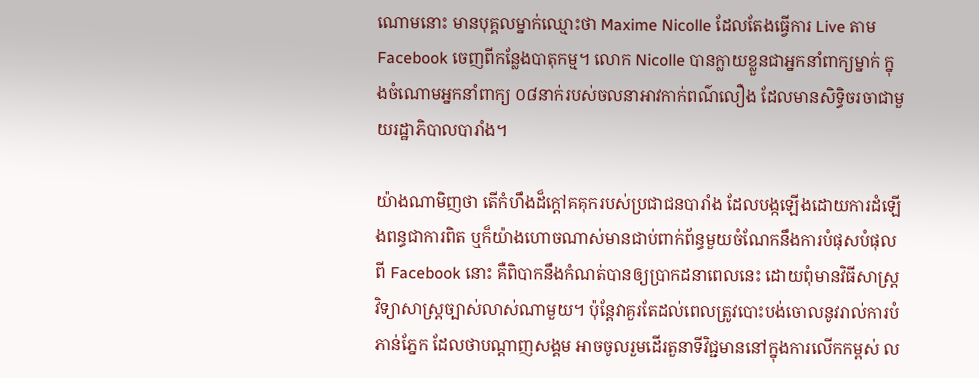ណោមនោះ មានបុគ្គលម្នាក់ឈ្មោះថា Maxime Nicolle ដែលតែងធ្វើការ Live តាម Facebook ចេញពីកន្លែងបាតុកម្ម។ លោក Nicolle បានក្លាយខ្លួនជាអ្នកនាំពាក្យម្នាក់ ក្នុងចំណោមអ្នកនាំពាក្យ ០៨នាក់របស់ចលនាអាវកាក់ពណ៌លឿង ដែលមានសិទ្ធិចរចាជាមួយរដ្ឋាភិបាលបារាំង។

យ៉ាងណាមិញថា តើកំហឹងដ៏ក្តៅគគុករបស់ប្រជាជនបារាំង ដែលបង្កឡើងដោយការដំឡើងពន្ធជាការពិត ឬក៏យ៉ាងហោចណាស់មានជាប់ពាក់ព័ន្ធមួយចំណែកនឹងការបំផុសបំផុលពី Facebook នោះ គឺពិបាកនឹងកំណត់បានឲ្យប្រាកដនាពេលនេះ ដោយពុំមានវិធីសាស្រ្តវិទ្យាសាស្រ្តច្បាស់លាស់ណាមួយ។ ប៉ុន្តែវាគួរតែដល់ពេលត្រូវបោះបង់ចោលនូវរាល់ការបំភាន់ភ្នែក ដែលថាបណ្តាញសង្គម អាចចូលរួមដើរតួនាទីវិជ្ជមាននៅក្នុងការលើកកម្ពស់ ល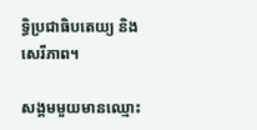ទ្ធិប្រជាធិបតេយ្យ និងសេរីភាព។

សង្គមមួយមានឈ្មោះ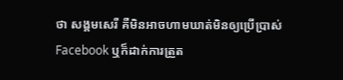ថា សង្គមសេរី គឺមិនអាចហាមឃាត់មិនឲ្យប្រើប្រាស់ Facebook ឬក៏ដាក់ការត្រួត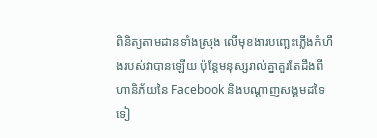ពិនិត្យតាមដានទាំងស្រុង លើមុខងារបញ្ឆេះភ្លើងកំហឹងរបស់វាបានឡើយ ប៉ុន្តែមនុស្សរាល់គ្នាគួរតែដឹងពីហានិភ័យនៃ Facebook និងបណ្តាញសង្គមដទៃទៀ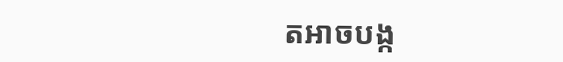តអាចបង្ក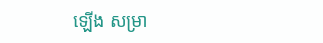ឡើង សម្រា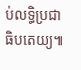ប់លទ្ធិប្រជាធិបតេយ្យ៕